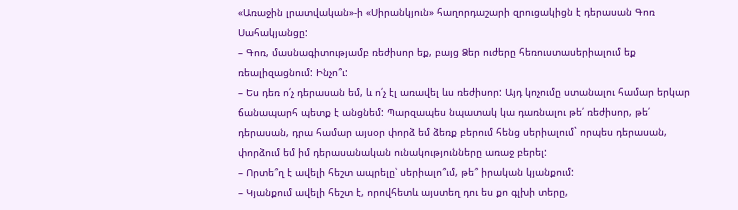«Առաջին լրատվական»-ի «Սիրանկյուն» հաղորդաշարի զրուցակիցն է դերասան Գոռ Սահակյանցը:
– Գոռ, մասնագիտությամբ ռեժիսոր եք, բայց Ձեր ուժերը հեռուստասերիալում եք ռեալիզացնում: Ինչո՞ւ:
– Ես դեռ ո՛չ դերասան եմ, և ո՛չ էլ առավել ևս ռեժիսոր: Այդ կոչումը ստանալու համար երկար ճանապարհ պետք է անցնեմ: Պարզապես նպատակ կա դառնալու թե՛ ռեժիսոր, թե՛ դերասան, դրա համար այսօր փորձ եմ ձեռք բերում հենց սերիալում` որպես դերասան, փորձում եմ իմ դերասանական ունակությունները առաջ բերել:
– Որտե՞ղ է ավելի հեշտ ապրելը՝ սերիալո՞ւմ, թե՞ իրական կյանքում:
– Կյանքում ավելի հեշտ է, որովհետև այստեղ դու ես քո գլխի տերը,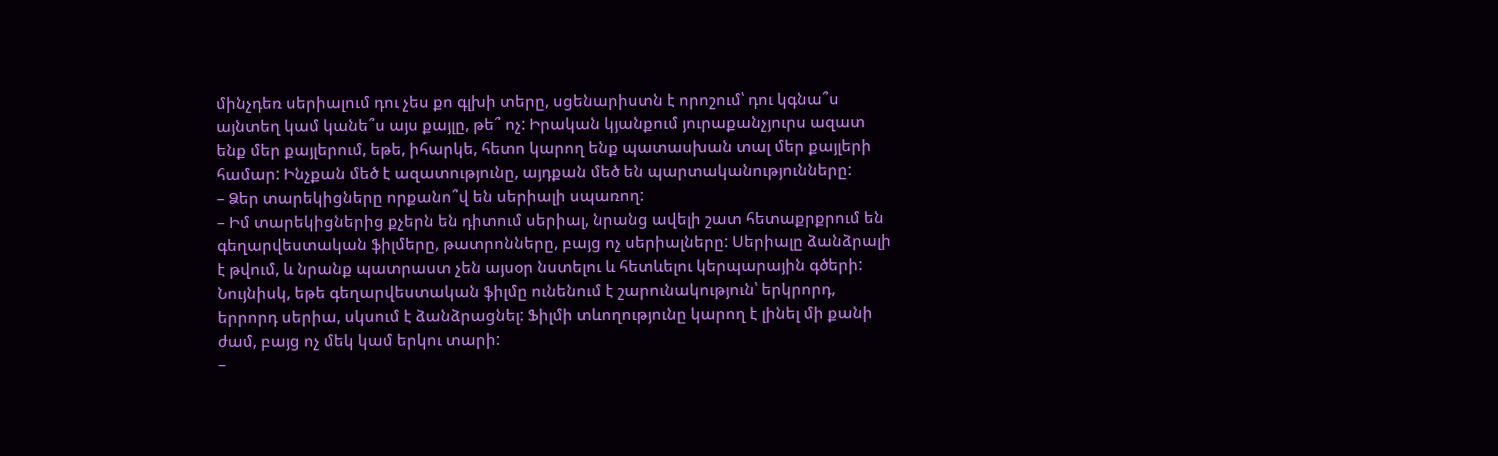մինչդեռ սերիալում դու չես քո գլխի տերը, սցենարիստն է որոշում՝ դու կգնա՞ս այնտեղ կամ կանե՞ս այս քայլը, թե՞ ոչ: Իրական կյանքում յուրաքանչյուրս ազատ ենք մեր քայլերում, եթե, իհարկե, հետո կարող ենք պատասխան տալ մեր քայլերի համար: Ինչքան մեծ է ազատությունը, այդքան մեծ են պարտականությունները:
– Ձեր տարեկիցները որքանո՞վ են սերիալի սպառող:
– Իմ տարեկիցներից քչերն են դիտում սերիալ, նրանց ավելի շատ հետաքրքրում են գեղարվեստական ֆիլմերը, թատրոնները, բայց ոչ սերիալները: Սերիալը ձանձրալի է թվում, և նրանք պատրաստ չեն այսօր նստելու և հետևելու կերպարային գծերի: Նույնիսկ, եթե գեղարվեստական ֆիլմը ունենում է շարունակություն՝ երկրորդ, երրորդ սերիա, սկսում է ձանձրացնել: Ֆիլմի տևողությունը կարող է լինել մի քանի ժամ, բայց ոչ մեկ կամ երկու տարի:
–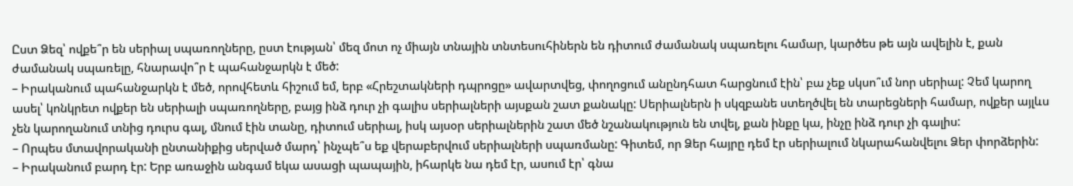Ըստ Ձեզ՝ ովքե՞ր են սերիալ սպառողները, ըստ էության՝ մեզ մոտ ոչ միայն տնային տնտեսուհիներն են դիտում ժամանակ սպառելու համար, կարծես թե այն ավելին է, քան ժամանակ սպառելը, հնարավո՞ր է պահանջարկն է մեծ:
– Իրականում պահանջարկն է մեծ, որովհետև հիշում եմ, երբ «Հրեշտակների դպրոցը» ավարտվեց, փողոցում անընդհատ հարցնում էին՝ բա չեք սկսո՞ւմ նոր սերիալ: Չեմ կարող ասել՝ կոնկրետ ովքեր են սերիալի սպառողները, բայց ինձ դուր չի գալիս սերիալների այսքան շատ քանակը: Սերիալներն ի սկզբանե ստեղծվել են տարեցների համար, ովքեր այլևս չեն կարողանում տնից դուրս գալ, մնում էին տանը, դիտում սերիալ, իսկ այսօր սերիալներին շատ մեծ նշանակություն են տվել, քան ինքը կա, ինչը ինձ դուր չի գալիս:
– Որպես մտավորականի ընտանիքից սերված մարդ՝ ինչպե՞ս եք վերաբերվում սերիալների սպառմանը: Գիտեմ, որ Ձեր հայրը դեմ էր սերիալում նկարահանվելու Ձեր փորձերին:
– Իրականում բարդ էր: Երբ առաջին անգամ եկա ասացի պապային, իհարկե նա դեմ էր, ասում էր՝ գնա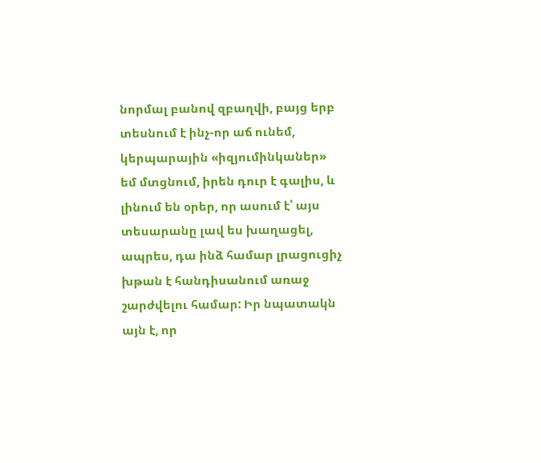նորմալ բանով զբաղվի, բայց երբ տեսնում է ինչ-որ աճ ունեմ, կերպարային «իզյումինկաներ» եմ մտցնում, իրեն դուր է գալիս, և լինում են օրեր, որ ասում է՝ այս տեսարանը լավ ես խաղացել, ապրես, դա ինձ համար լրացուցիչ խթան է հանդիսանում առաջ շարժվելու համար: Իր նպատակն այն է, որ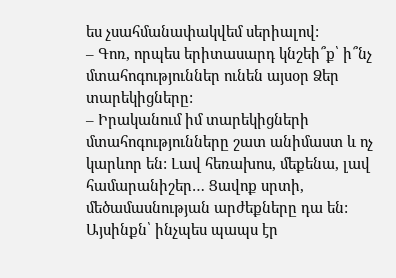ես չսահմանափակվեմ սերիալով:
– Գոռ, որպես երիտասարդ կնշեի՞ք՝ ի՞նչ մտահոգություններ ունեն այսօր Ձեր տարեկիցները:
– Իրականում իմ տարեկիցների մտահոգությունները շատ անիմաստ և ոչ կարևոր են: Լավ հեռախոս, մեքենա, լավ համարանիշեր… Ցավոք սրտի, մեծամասնության արժեքները դա են: Այսինքն՝ ինչպես պապս էր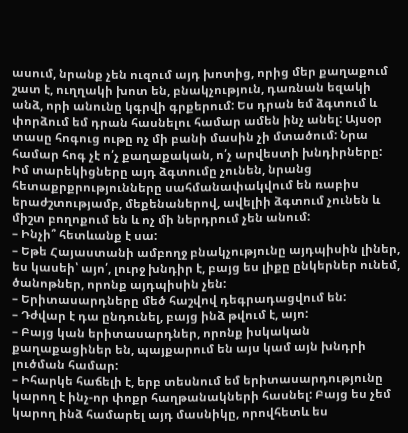ասում, նրանք չեն ուզում այդ խոտից, որից մեր քաղաքում շատ է, ուղղակի խոտ են, բնակչություն, դառնան եզակի անձ, որի անունը կգրվի գրքերում: Ես դրան եմ ձգտում և փորձում եմ դրան հասնելու համար ամեն ինչ անել: Այսօր տասը հոգուց ութը ոչ մի բանի մասին չի մտածում: Նրա համար հոգ չէ ո՛չ քաղաքական, ո՛չ արվեստի խնդիրները: Իմ տարեկիցները այդ ձգտումը չունեն, նրանց հետաքրքրությունները սահմանափակվում են ռաբիս երաժշտությամբ, մեքենաներով, ավելիի ձգտում չունեն և միշտ բողոքում են և ոչ մի ներդրում չեն անում:
– Ինչի՞ հետևանք է սա:
– Եթե Հայաստանի ամբողջ բնակչությունը այդպիսին լիներ, ես կասեի՝ այո՛, լուրջ խնդիր է, բայց ես լիքը ընկերներ ունեմ, ծանոթներ, որոնք այդպիսին չեն:
– Երիտասարդները մեծ հաշվով դեգրադացվում են:
– Դժվար է դա ընդունել, բայց ինձ թվում է, այո:
– Բայց կան երիտասարդներ, որոնք իսկական քաղաքացիներ են, պայքարում են այս կամ այն խնդրի լուծման համար:
– Իհարկե հաճելի է, երբ տեսնում եմ երիտասարդությունը կարող է ինչ-որ փոքր հաղթանակների հասնել: Բայց ես չեմ կարող ինձ համարել այդ մասնիկը, որովհետև ես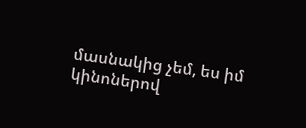մասնակից չեմ, ես իմ կինոներով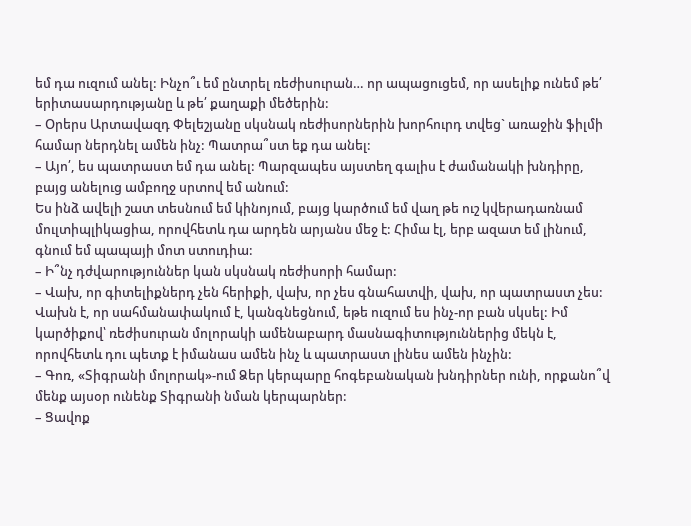եմ դա ուզում անել: Ինչո՞ւ եմ ընտրել ռեժիսուրան… որ ապացուցեմ, որ ասելիք ունեմ թե՛ երիտասարդությանը և թե՛ քաղաքի մեծերին:
– Օրերս Արտավազդ Փելեշյանը սկսնակ ռեժիսորներին խորհուրդ տվեց` առաջին ֆիլմի համար ներդնել ամեն ինչ: Պատրա՞ստ եք դա անել:
– Այո՛, ես պատրաստ եմ դա անել: Պարզապես այստեղ գալիս է ժամանակի խնդիրը, բայց անելուց ամբողջ սրտով եմ անում:
Ես ինձ ավելի շատ տեսնում եմ կինոյում, բայց կարծում եմ վաղ թե ուշ կվերադառնամ մուլտիպլիկացիա, որովհետև դա արդեն արյանս մեջ է: Հիմա էլ, երբ ազատ եմ լինում, գնում եմ պապայի մոտ ստուդիա:
– Ի՞նչ դժվարություններ կան սկսնակ ռեժիսորի համար:
– Վախ, որ գիտելիքներդ չեն հերիքի, վախ, որ չես գնահատվի, վախ, որ պատրաստ չես: Վախն է, որ սահմանափակում է, կանգնեցնում, եթե ուզում ես ինչ-որ բան սկսել: Իմ կարծիքով՝ ռեժիսուրան մոլորակի ամենաբարդ մասնագիտություններից մեկն է, որովհետև դու պետք է իմանաս ամեն ինչ և պատրաստ լինես ամեն ինչին:
– Գոռ, «Տիգրանի մոլորակ»-ում Ձեր կերպարը հոգեբանական խնդիրներ ունի, որքանո՞վ մենք այսօր ունենք Տիգրանի նման կերպարներ:
– Ցավոք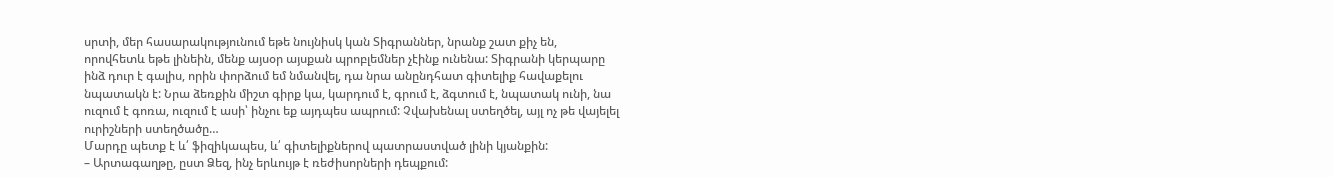սրտի, մեր հասարակությունում եթե նույնիսկ կան Տիգրաններ, նրանք շատ քիչ են, որովհետև եթե լինեին, մենք այսօր այսքան պրոբլեմներ չէինք ունենա: Տիգրանի կերպարը ինձ դուր է գալիս, որին փորձում եմ նմանվել, դա նրա անընդհատ գիտելիք հավաքելու նպատակն է: Նրա ձեռքին միշտ գիրք կա, կարդում է, գրում է, ձգտում է, նպատակ ունի, նա ուզում է գոռա, ուզում է ասի՝ ինչու եք այդպես ապրում: Չվախենալ ստեղծել, այլ ոչ թե վայելել ուրիշների ստեղծածը…
Մարդը պետք է և՛ ֆիզիկապես, և՛ գիտելիքներով պատրաստված լինի կյանքին:
– Արտագաղթը, ըստ Ձեզ, ինչ երևույթ է ռեժիսորների դեպքում: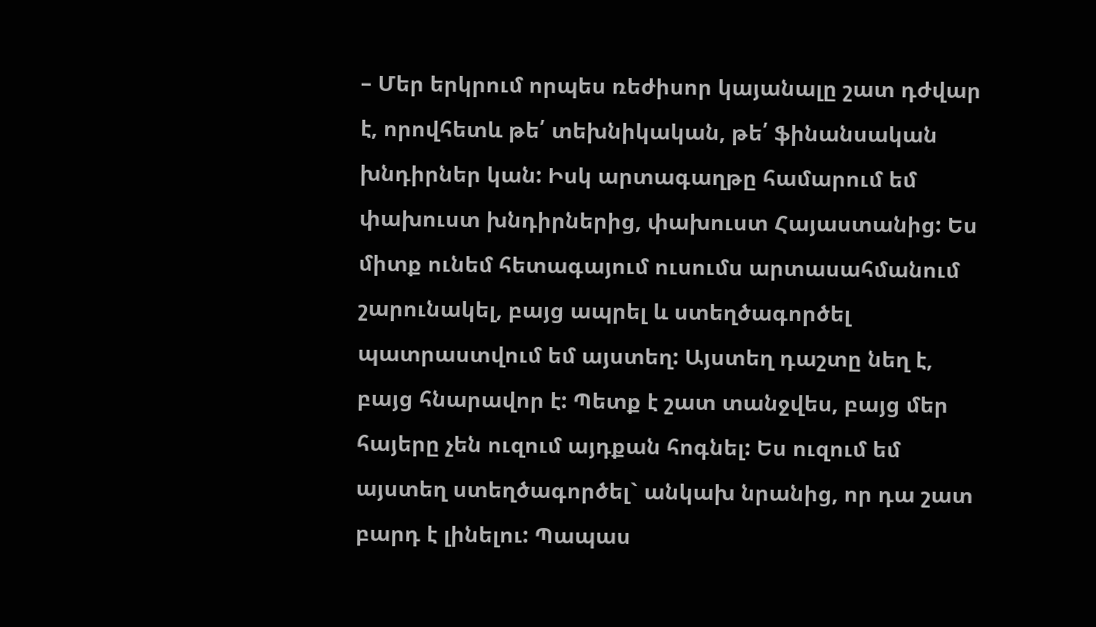– Մեր երկրում որպես ռեժիսոր կայանալը շատ դժվար է, որովհետև թե՛ տեխնիկական, թե՛ ֆինանսական խնդիրներ կան: Իսկ արտագաղթը համարում եմ փախուստ խնդիրներից, փախուստ Հայաստանից: Ես միտք ունեմ հետագայում ուսումս արտասահմանում շարունակել, բայց ապրել և ստեղծագործել պատրաստվում եմ այստեղ: Այստեղ դաշտը նեղ է, բայց հնարավոր է: Պետք է շատ տանջվես, բայց մեր հայերը չեն ուզում այդքան հոգնել: Ես ուզում եմ այստեղ ստեղծագործել` անկախ նրանից, որ դա շատ բարդ է լինելու: Պապաս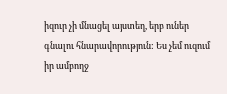իզուր չի մնացել այստեղ, երբ ուներ գնալու հնարավորություն: Ես չեմ ուզում իր ամբողջ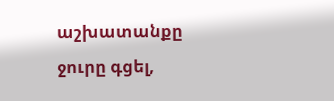աշխատանքը ջուրը գցել,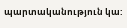պարտականություն կա: